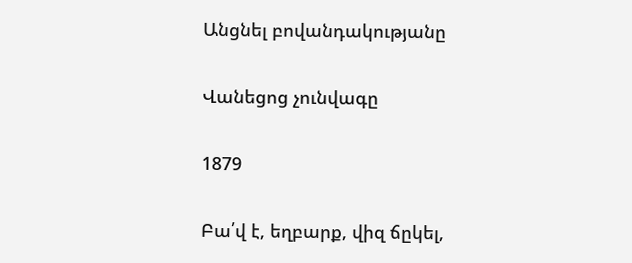Անցնել բովանդակությանը

Վանեցոց չունվագը

1879

Բա՛վ է, եղբարք, վիզ ճըկել,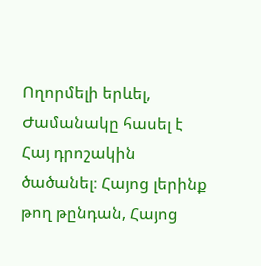Ողորմելի երևել, Ժամանակը հասել է Հայ դրոշակին ծածանել։ Հայոց լերինք թող թընդան, Հայոց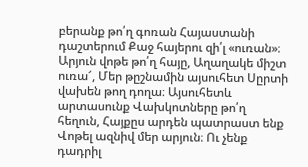բերանք թո՛ղ գոռան Հայաստանի դաշտերում Քաջ հայերու զի՛լ «ուռան»։ Արյուն վոթե թո՛ղ հայը, Աղաղակե միշտ ուռա՜, Մեր թըշնամին այսուհետ Սըրտի վախեն թող դողա։ Այսուհետև արտասունք Վախկոտները թո՛ղ հեղուն, Հայքըս արդեն պատրաստ ենք Վոթել ազնիվ մեր արյուն։ Ու չենք դադրիլ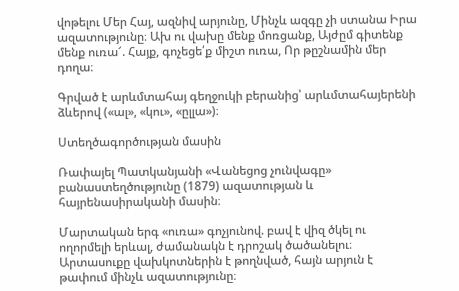վոթելու Մեր Հայ, ազնիվ արյունը, Մինչև ազգը չի ստանա Իրա ազատությունը։ Ախ ու վախը մենք մոռցանք, Այժըմ գիտենք մենք ուռա՜. Հայք, գոչեցե՛ք միշտ ուռա, Որ թըշնամին մեր դողա։

Գրված է արևմտահայ գեղջուկի բերանից՝ արևմտահայերենի ձևերով («ալ», «կու», «ըլլա»)։

Ստեղծագործության մասին

Ռափայել Պատկանյանի «Վանեցոց չունվագը» բանաստեղծությունը (1879) ազատության և հայրենասիրականի մասին։

Մարտական երգ «ուռա» գոչյունով. բավ է վիզ ծկել ու ողորմելի երևալ, ժամանակն է դրոշակ ծածանելու։ Արտասուքը վախկոտներին է թողնված, հայն արյուն է թափում մինչև ազատությունը։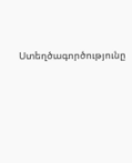Ստեղծագործությունը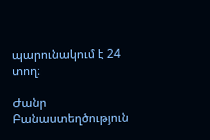պարունակում է 24 տող։

Ժանր Բանաստեղծություն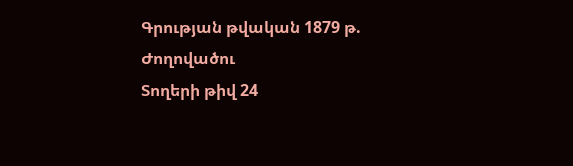Գրության թվական 1879 թ.
Ժողովածու
Տողերի թիվ 24